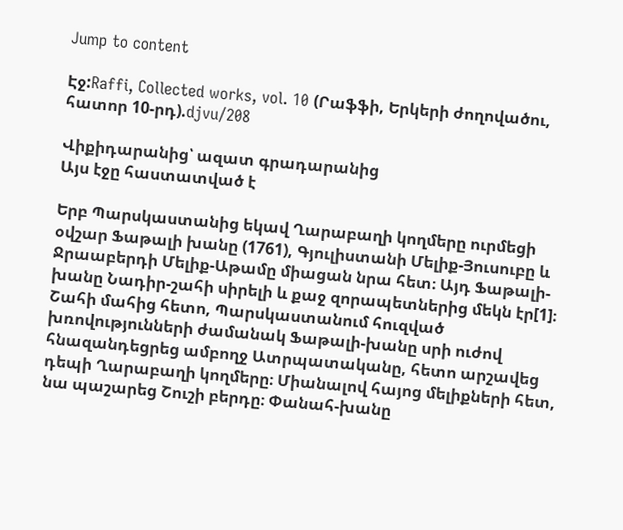Jump to content

Էջ:Raffi, Collected works, vol. 10 (Րաֆֆի, Երկերի ժողովածու, հատոր 10-րդ).djvu/208

Վիքիդարանից՝ ազատ գրադարանից
Այս էջը հաստատված է

Երբ Պարսկաստանից եկավ Ղարաբաղի կողմերը ուրմեցի օվշար Ֆաթալի խանը (1761), Գյուլիստանի Մելիք-Յուսուբը և Ջրաաբերդի Մելիք-Աթամը միացան նրա հետ։ Այդ Ֆաթալի-խանը Նադիր-շահի սիրելի և քաջ զորապետներից մեկն էր[1]։ Շահի մահից հետո, Պարսկաստանում հուզված խռովությունների ժամանակ Ֆաթալի-խանը սրի ուժով հնազանդեցրեց ամբողջ Ատրպատականը, հետո արշավեց դեպի Ղարաբաղի կողմերը։ Միանալով հայոց մելիքների հետ, նա պաշարեց Շուշի բերդը։ Փանահ-խանը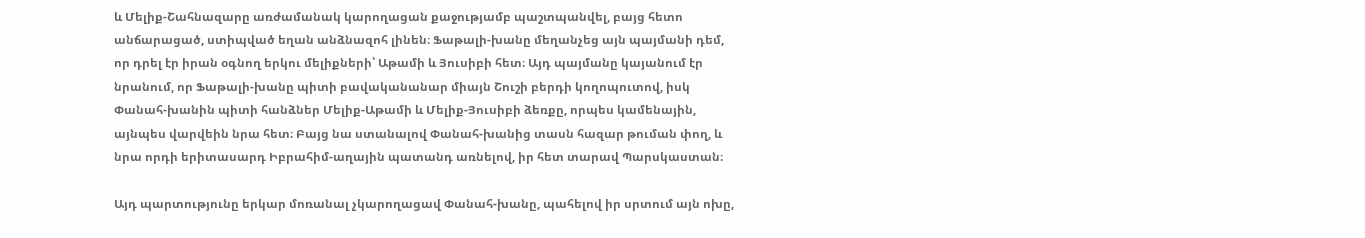և Մելիք-Շահնազարը առժամանակ կարողացան քաջությամբ պաշտպանվել, բայց հետո անճարացած, ստիպված եղան անձնազոհ լինեն։ Ֆաթալի-խանը մեղանչեց այն պայմանի դեմ, որ դրել էր իրան օգնող երկու մելիքների՝ Աթամի և Յուսիբի հետ։ Այդ պայմանը կայանում էր նրանում, որ Ֆաթալի-խանը պիտի բավականանար միայն Շուշի բերդի կողոպուտով, իսկ Փանահ-խանին պիտի հանձներ Մելիք-Աթամի և Մելիք-Յուսիբի ձեռքը, որպես կամենային, այնպես վարվեին նրա հետ։ Բայց նա ստանալով Փանահ-խանից տասն հազար թուման փող, և նրա որդի երիտասարդ Իբրահիմ-աղային պատանդ առնելով, իր հետ տարավ Պարսկաստան։

Այդ պարտությունը երկար մոռանալ չկարողացավ Փանահ-խանը, պահելով իր սրտում այն ոխը,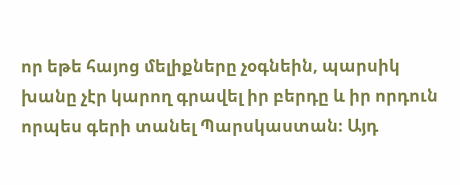որ եթե հայոց մելիքները չօգնեին, պարսիկ խանը չէր կարող գրավել իր բերդը և իր որդուն որպես գերի տանել Պարսկաստան։ Այդ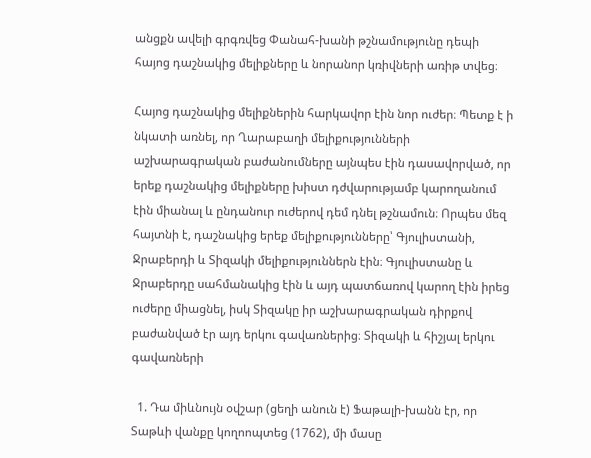անցքն ավելի գրգռվեց Փանահ-խանի թշնամությունը դեպի հայոց դաշնակից մելիքները և նորանոր կռիվների առիթ տվեց։

Հայոց դաշնակից մելիքներին հարկավոր էին նոր ուժեր։ Պետք է ի նկատի առնել, որ Ղարաբաղի մելիքությունների աշխարագրական բաժանումները այնպես էին դասավորված, որ երեք դաշնակից մելիքները խիստ դժվարությամբ կարողանում էին միանալ և ընդանուր ուժերով դեմ դնել թշնամուն։ Որպես մեզ հայտնի է, դաշնակից երեք մելիքությունները՝ Գյուլիստանի, Ջրաբերդի և Տիզակի մելիքություններն էին։ Գյուլիստանը և Ջրաբերդը սահմանակից էին և այդ պատճառով կարող էին իրեց ուժերը միացնել, իսկ Տիզակը իր աշխարագրական դիրքով բաժանված էր այդ երկու գավառներից։ Տիզակի և հիշյալ երկու գավառների

  1. Դա միևնույն օվշար (ցեղի անուն է) Ֆաթալի-խանն էր, որ Տաթևի վանքը կողոոպտեց (1762), մի մասը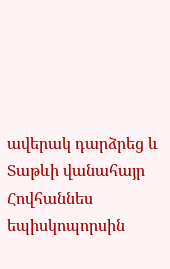ավերակ դարձրեց և Տաթևի վանահայր Հովհաննես եպիսկոպորսին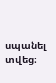սպանել տվեց։